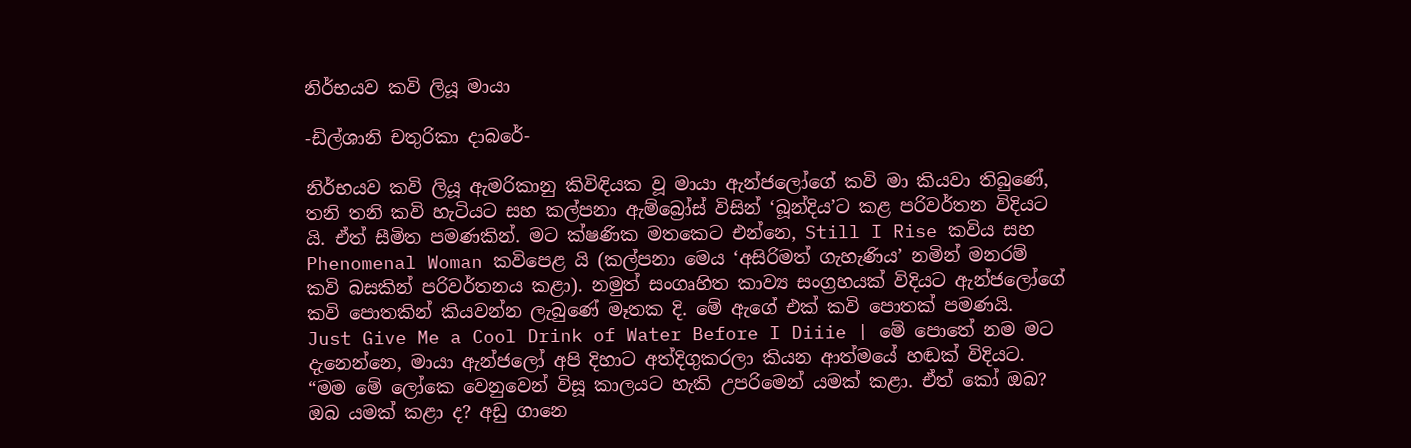නිර්භයව කවි ලියූ මායා

-ඩිල්ශානි චතුරිකා දාබරේ-

නිර්භයව කවි ලියූ ඇමරිකානු කිවිඳියක වූ මායා ඇන්ජලෝගේ කවි මා කියවා තිබුණේ, තනි තනි කවි හැටියට සහ කල්පනා ඇම්බ්‍රෝස් විසින් ‘බූන්දිය’ට කළ පරිවර්තන විදියට යි. ඒත් සීමිත පමණකින්. මට ක්ෂණික මතකෙට එන්නෙ, Still I Rise කවිය සහ Phenomenal Woman කවිපෙළ යි (කල්පනා මෙය ‘අසිරිමත් ගැහැණිය’ නමින් මනරම් කවි බසකින් පරිවර්තනය කළා). නමුත් සංගෘහිත කාව්‍ය සංග්‍රහයක් විදියට ඇන්ජලෝගේ කවි පොතකින් කියවන්න ලැබුණේ මෑතක දි. මේ ඇගේ එක් කවි පොතක් පමණයි. Just Give Me a Cool Drink of Water Before I Diiie | මේ පොතේ නම මට දැනෙන්නෙ, මායා ඇන්ජලෝ අපි දිහාට අත්දිගුකරලා කියන ආත්මයේ හඬක් විදියට. “මම මේ ලෝකෙ වෙනුවෙන් විසූ කාලයට හැකි උපරිමෙන් යමක් කළා. ඒත් කෝ ඔබ? ඔබ යමක් කළා ද? අඩු ගානෙ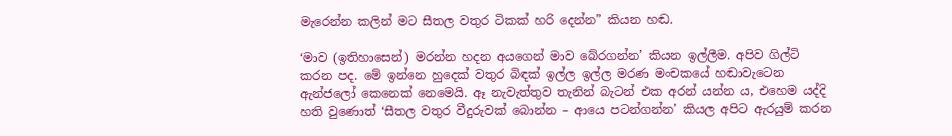මැරෙන්න කලින් මට සීතල වතුර ටිකක් හරි දෙන්න” කියන හඬ.

‘මාව (ඉතිහාසෙන්) මරන්න හදන අයගෙන් මාව බේරගන්න’ කියන ඉල්ලීම. අපිව ගිල්ටි කරන පද. මේ ඉන්නෙ හුදෙක් වතුර බිඳක් ඉල්ල ඉල්ල මරණ මංචකයේ හඬාවැටෙන ඇන්ජලෝ කෙනෙක් නෙමෙයි. ඈ නැවැත්තුව තැනින් බැටන් එක අරන් යන්න ය, එහෙම යද්දි හති වුණොත් ‘සීතල වතුර වීදුරුවක් බොන්න – ආයෙ පටන්ගන්න’ කියල අපිට ඇරයුම් කරන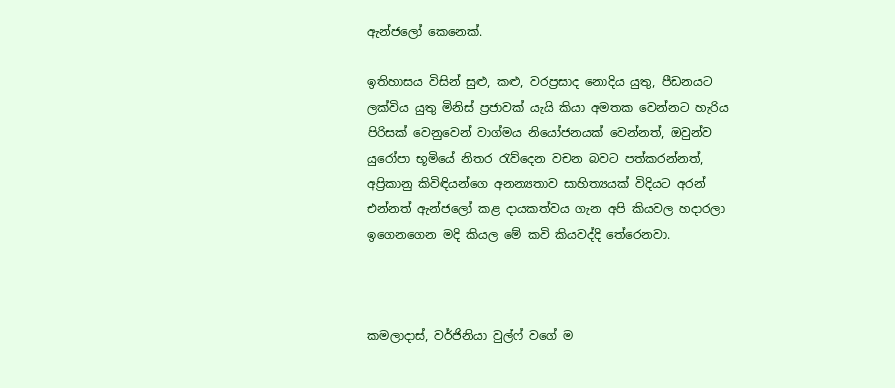ඇන්ජලෝ කෙනෙක්.

ඉතිහාසය විසින් සුළු, කළු, වරප්‍රසාද නොදිය යුතු, පීඩනයට ලක්විය යුතු මිනිස් ප්‍රජාවක් යැයි කියා අමතක වෙන්නට හැරිය පිරිසක් වෙනුවෙන් වාග්මය නියෝජනයක් වෙන්නත්, ඔවුන්ව යුරෝපා භූමියේ නිතර රැව්දෙන වචන බවට පත්කරන්නත්, අප්‍රිකානු කිවිඳියන්ගෙ අනන්‍යතාව සාහිත්‍යයක් විදියට අරන් එන්නත් ඇන්ජලෝ කළ දායකත්වය ගැන අපි කියවල හදාරලා ඉගෙනගෙන මදි කියල මේ කවි කියවද්දි තේරෙනවා.



කමලාදාස්, වර්ජිනියා වුල්ෆ් වගේ ම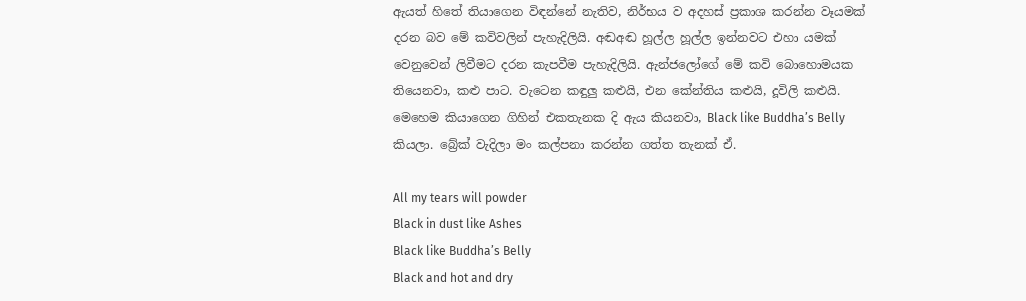ඇයත් හිතේ තියාගෙන විඳන්නේ නැතිව, නිර්භය ව අදහස් ප්‍රකාශ කරන්න වෑයමක් දරන බව මේ කවිවලින් පැහැදිලියි. අඬඅඬ හූල්ල හූල්ල ඉන්නවට එහා යමක් වෙනුවෙන් ලිවීමට දරන කැපවීම පැහැදිලියි. ඇන්ජලෝගේ මේ කවි බොහොමයක තියෙනවා, කළු පාට. වැටෙන කඳුලු කළුයි, එන කේන්තිය කළුයි, දූවිලි කළුයි. මෙහෙම කියාගෙන ගිහින් එකතැනක දි ඇය කියනවා, Black like Buddha’s Belly කියලා. බ්‍රේක් වැදිලා මං කල්පනා කරන්න ගත්ත තැනක් ඒ.

All my tears will powder
Black in dust like Ashes
Black like Buddha’s Belly
Black and hot and dry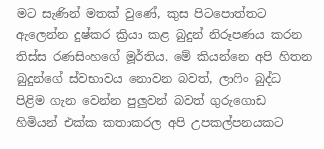මට සැණින් මතක් වුණේ, කුස පිටපොත්තට ඇලෙන්න දුෂ්කර ක්‍රියා කළ බුදුන් නිරූපණය කරන තිස්ස රණසිංහගේ මූර්තිය. මේ කියන්නෙ අපි හිතන බුදුන්ගේ ස්වභාවය නොවන බවත්, ලාෆිං බුද්ධ පිළිම ගැන වෙන්න පුලුවන් බවත් ගුරුගොඩ හිමියන් එක්ක කතාකරල අපි උපකල්පනයකට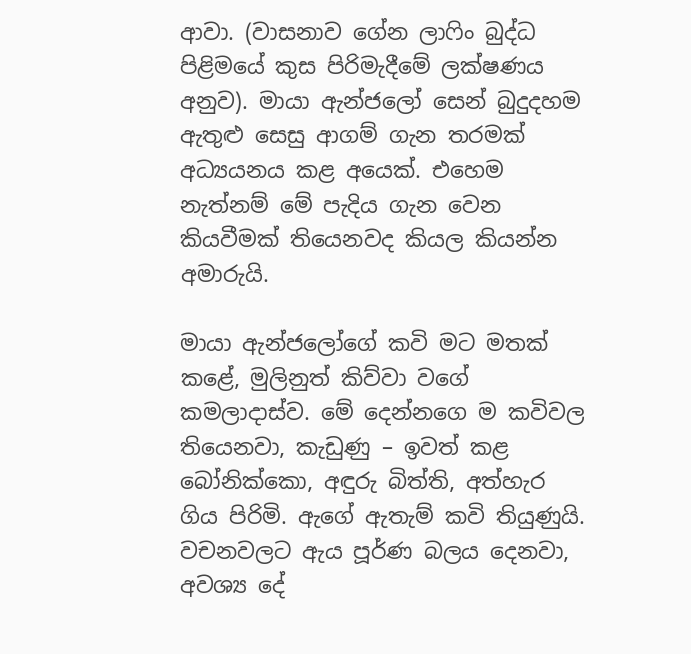ආවා. (වාසනාව ගේන ලාෆිං බුද්ධ පිළිමයේ කුස පිරිමැදීමේ ලක්ෂණය අනුව). මායා ඇන්ජලෝ සෙන් බුදුදහම ඇතුළු සෙසු ආගම් ගැන තරමක් අධ්‍යයනය කළ අයෙක්. එහෙම නැත්නම් මේ පැදිය ගැන වෙන කියවීමක් තියෙනවද කියල කියන්න අමාරුයි.

මායා ඇන්ජලෝගේ කවි මට මතක් කළේ, මුලිනුත් කිව්වා වගේ කමලාදාස්ව. මේ දෙන්නගෙ ම කවිවල තියෙනවා, කැඩුණු – ඉවත් කළ බෝනික්කො, අඳුරු බිත්ති, අත්හැර ගිය පිරිමි. ඇගේ ඇතැම් කවි තියුණුයි. වචනවලට ඇය පූර්ණ බලය දෙනවා, අවශ්‍ය දේ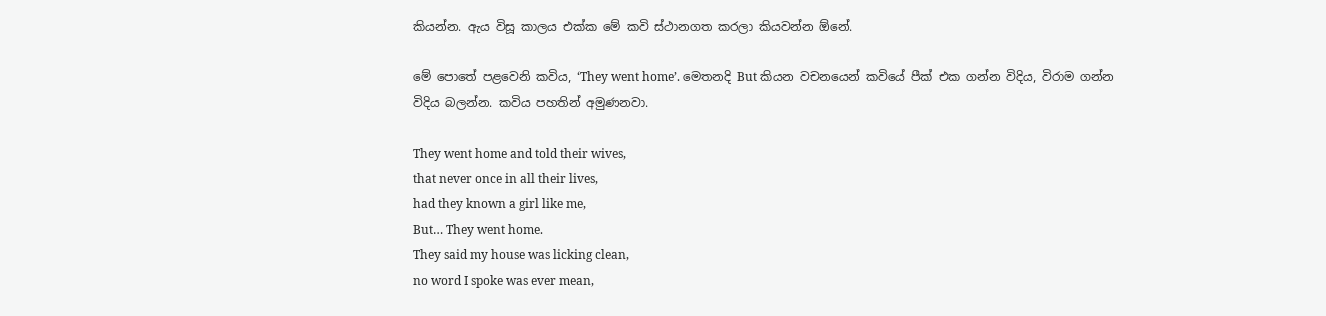කියන්න. ඇය විසූ කාලය එක්ක මේ කවි ස්ථානගත කරලා කියවන්න ඕනේ.

මේ පොතේ පළවෙනි කවිය, ‘They went home’. මෙතනදි But කියන වචනයෙන් කවියේ පීක් එක ගන්න විදිය, විරාම ගන්න විදිය බලන්න. කවිය පහතින් අමුණනවා.

They went home and told their wives,
that never once in all their lives,
had they known a girl like me,
But… They went home.
They said my house was licking clean,
no word I spoke was ever mean,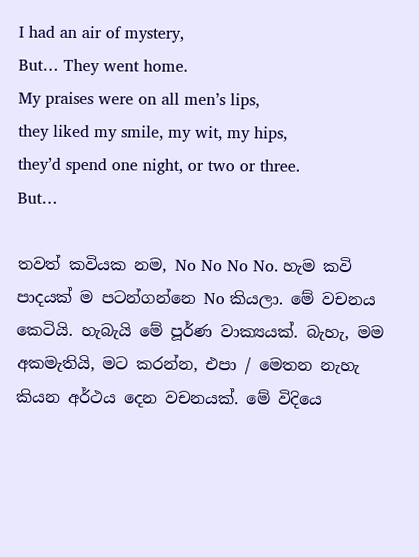I had an air of mystery,
But… They went home.
My praises were on all men’s lips,
they liked my smile, my wit, my hips,
they’d spend one night, or two or three.
But…

තවත් කවියක නම, No No No No. හැම කවි පාදයක් ම පටන්ගන්නෙ No කියලා. මේ වචනය කෙටියි. හැබැයි මේ පූර්ණ වාක්‍යයක්. බැහැ, මම අකමැතියි, මට කරන්න, එපා / මෙතන නැහැ කියන අර්ථය දෙන වචනයක්. මේ විදියෙ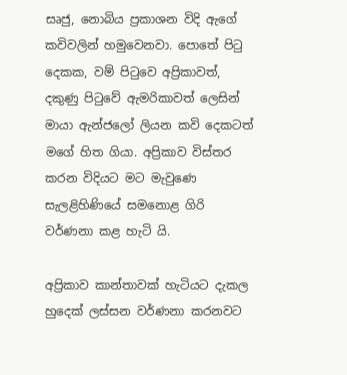සෘජු, නොබිය ප්‍රකාශන විදි ඇගේ කවිවලින් හමුවෙනවා. පොතේ පිටු දෙකක, වම් පිටුවෙ අප්‍රිකාවත්, දකුණු පිටුවේ ඇමරිකාවත් ලෙසින් මායා ඇන්ජලෝ ලියන කවි දෙකටත් මගේ හිත ගියා. අප්‍රිකාව විස්තර කරන විදියට මට මැවුණෙ සැලළිහිණියේ සමනොළ ගිරි වර්ණනා කළ හැටි යි.

අප්‍රිකාව කාන්තාවක් හැටියට දැකල හුදෙක් ලස්සන වර්ණනා කරනවට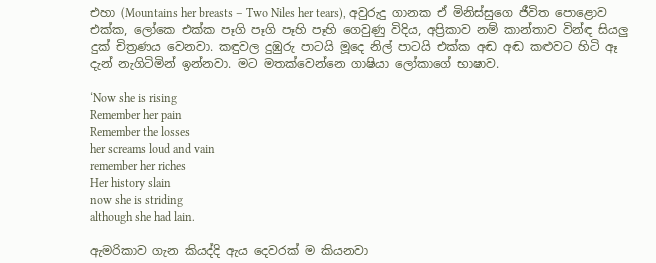එහා (Mountains her breasts – Two Niles her tears), අවුරුදු ගානක ඒ මිනිස්සුගෙ ජීවිත පොළොව එක්ක, ලෝකෙ එක්ක පෑගි පෑගි පෑහි පෑහි ගෙවුණු විදිය, අප්‍රිකාව නම් කාන්තාව වින්ඳ සියලු දුක් චිත්‍රණය වෙනවා. කඳුවල දුඹුරු පාටයි මූදෙ නිල් පාටයි එක්ක අඬ අඬ කළුවට හිටි ඈ දැන් නැගිටිමින් ඉන්නවා. මට මතක්වෙන්නෙ ගාෂියා ලෝකාගේ භාෂාව.

‘Now she is rising
Remember her pain
Remember the losses
her screams loud and vain
remember her riches
Her history slain
now she is striding
although she had lain.

ඇමරිකාව ගැන කියද්දි ඇය දෙවරක් ම කියනවා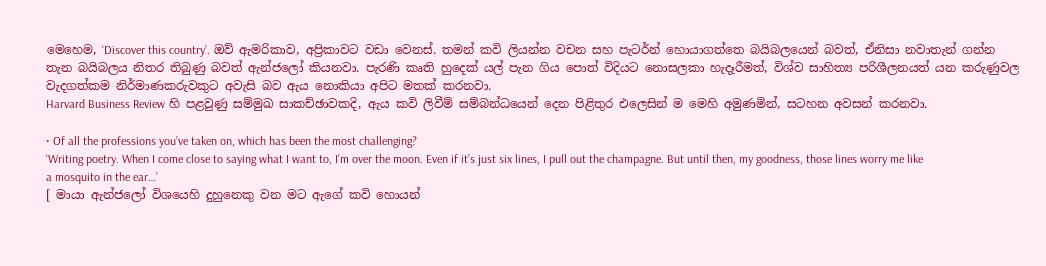මෙහෙම, ‘Discover this country’. ඔව් ඇමරිකාව, අප්‍රිකාවට වඩා වෙනස්. තමන් කවි ලියන්න වචන සහ පැටර්න් හොයාගත්තෙ බයිබලයෙන් බවත්, ඒනිසා නවාතැන් ගන්න තැන බයිබලය නිතර තිබුණු බවත් ඇන්ජලෝ කියනවා. පැරණි කෘති හුදෙක් යල් පැන ගිය පොත් විදියට නොසලකා හැදෑරීමත්, විශ්ව සාහිත්‍ය පරිශීලනයත් යන කරුණුවල වැදගත්කම නිර්මාණකරුවකුට අවැසි බව ඇය නොකියා අපිට මතක් කරනවා.
Harvard Business Review හි පළවුණු සම්මුඛ සාකච්ඡාවකදි, ඇය කවි ලිවීම් සම්බන්ධයෙන් දෙන පිළිතුර එලෙසින් ම මෙහි අමුණමින්, සටහන අවසන් කරනවා.

• Of all the professions you’ve taken on, which has been the most challenging?
‘Writing poetry. When I come close to saying what I want to, I’m over the moon. Even if it’s just six lines, I pull out the champagne. But until then, my goodness, those lines worry me like a mosquito in the ear…’
[ මායා ඇන්ජලෝ විශයෙහි දුහුනෙකු වන මට ඇගේ කවි හොයන්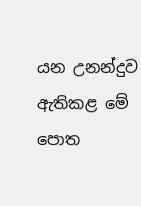යන උනන්දුව ඇතිකළ මේ පොත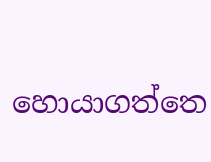හොයාගත්තෙ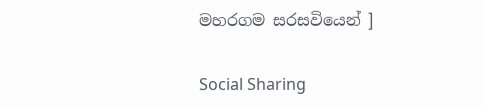මහරගම සරසවියෙන් ]

Social Sharing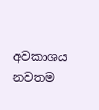අවකාශය නවතම